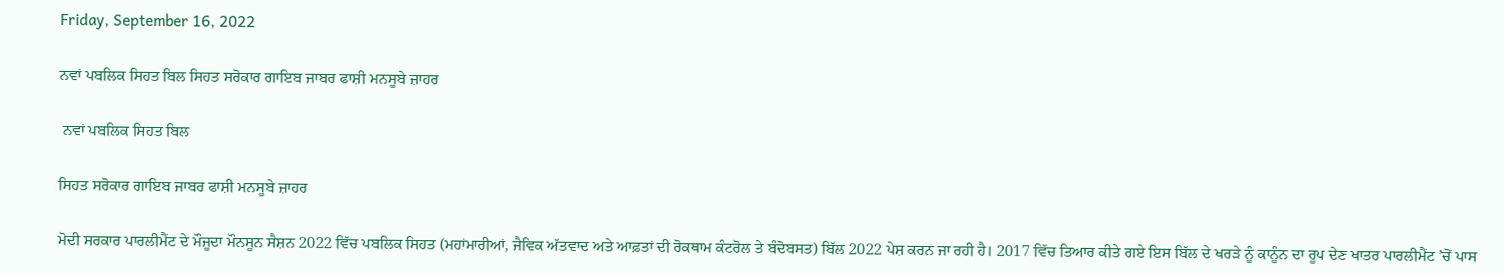Friday, September 16, 2022

ਨਵਾਂ ਪਬਲਿਕ ਸਿਹਤ ਬਿਲ ਸਿਹਤ ਸਰੋਕਾਰ ਗਾਇਬ ਜਾਬਰ ਫਾਸ਼ੀ ਮਨਸੂਬੇ ਜ਼ਾਹਰ

 ਨਵਾਂ ਪਬਲਿਕ ਸਿਹਤ ਬਿਲ

ਸਿਹਤ ਸਰੋਕਾਰ ਗਾਇਬ ਜਾਬਰ ਫਾਸ਼ੀ ਮਨਸੂਬੇ ਜ਼ਾਹਰ

ਮੋਦੀ ਸਰਕਾਰ ਪਾਰਲੀਮੈਂਟ ਦੇ ਮੌਜੂਦਾ ਮੌਨਸੂਨ ਸੈਸ਼ਨ 2022 ਵਿੱਚ ਪਬਲਿਕ ਸਿਹਤ (ਮਹਾਂਮਾਰੀਆਂ, ਜੈਵਿਕ ਅੱਤਵਾਦ ਅਤੇ ਆਫ਼ਤਾਂ ਦੀ ਰੋਕਥਾਮ ਕੰਟਰੋਲ ਤੇ ਬੰਦੋਬਸਤ) ਬਿੱਲ 2022 ਪੇਸ਼ ਕਰਨ ਜਾ ਰਹੀ ਹੈ। 2017 ਵਿੱਚ ਤਿਆਰ ਕੀਤੇ ਗਏ ਇਸ ਬਿੱਲ ਦੇ ਖਰੜੇ ਨੂੰ ਕਾਨੂੰਨ ਦਾ ਰੂਪ ਦੇਣ ਖਾਤਰ ਪਾਰਲੀਮੈਂਟ ’ਚੋਂ ਪਾਸ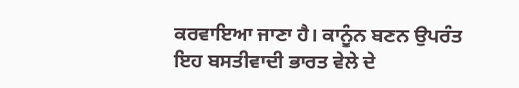ਕਰਵਾਇਆ ਜਾਣਾ ਹੈ। ਕਾਨੂੰਨ ਬਣਨ ਉਪਰੰਤ ਇਹ ਬਸਤੀਵਾਦੀ ਭਾਰਤ ਵੇਲੇ ਦੇ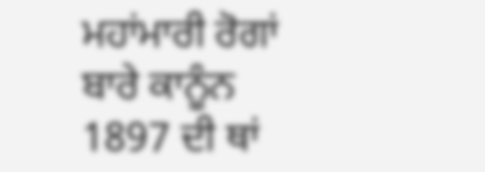ਮਹਾਂਮਾਰੀ ਰੋਗਾਂ ਬਾਰੇ ਕਾਨੂੰਨ 1897 ਦੀ ਥਾਂ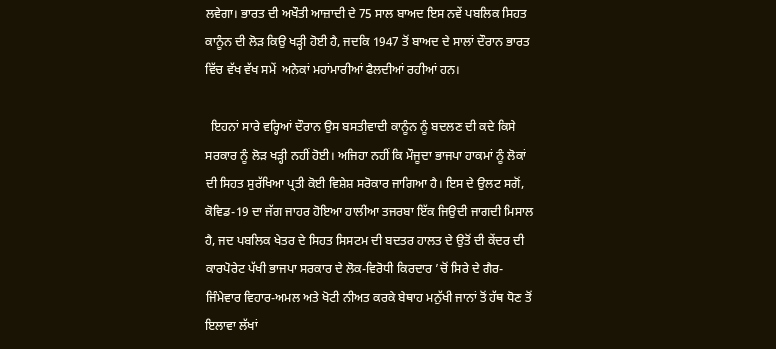ਲਵੇਗਾ। ਭਾਰਤ ਦੀ ਅਖੌਤੀ ਆਜ਼ਾਦੀ ਦੇ 75 ਸਾਲ ਬਾਅਦ ਇਸ ਨਵੇਂ ਪਬਲਿਕ ਸਿਹਤ ਕਾਨੂੰਨ ਦੀ ਲੋੜ ਕਿਉ ਖੜ੍ਹੀ ਹੋਈ ਹੈ, ਜਦਕਿ 1947 ਤੋਂ ਬਾਅਦ ਦੇ ਸਾਲਾਂ ਦੌਰਾਨ ਭਾਰਤ ਵਿੱਚ ਵੱਖ ਵੱਖ ਸਮੇਂ  ਅਨੇਕਾਂ ਮਹਾਂਮਾਰੀਆਂ ਫੈਲਦੀਆਂ ਰਹੀਆਂ ਹਨ।

  ਇਹਨਾਂ ਸਾਰੇ ਵਰ੍ਹਿਆਂ ਦੌਰਾਨ ਉਸ ਬਸਤੀਵਾਦੀ ਕਾਨੂੰਨ ਨੂੰ ਬਦਲਣ ਦੀ ਕਦੇ ਕਿਸੇ ਸਰਕਾਰ ਨੂੰ ਲੋੜ ਖੜ੍ਹੀ ਨਹੀਂ ਹੋਈ। ਅਜਿਹਾ ਨਹੀਂ ਕਿ ਮੌਜੂਦਾ ਭਾਜਪਾ ਹਾਕਮਾਂ ਨੂੰ ਲੋਕਾਂ ਦੀ ਸਿਹਤ ਸੁਰੱਖਿਆ ਪ੍ਰਤੀ ਕੋਈ ਵਿਸ਼ੇਸ਼ ਸਰੋਕਾਰ ਜਾਗਿਆ ਹੈ। ਇਸ ਦੇ ਉਲਟ ਸਗੋਂ, ਕੋਵਿਡ-19 ਦਾ ਜੱਗ ਜਾਹਰ ਹੋਇਆ ਹਾਲੀਆ ਤਜਰਬਾ ਇੱਕ ਜਿਉਦੀ ਜਾਗਦੀ ਮਿਸਾਲ ਹੈ, ਜਦ ਪਬਲਿਕ ਖੇਤਰ ਦੇ ਸਿਹਤ ਸਿਸਟਮ ਦੀ ਬਦਤਰ ਹਾਲਤ ਦੇ ਉਤੋਂ ਦੀ ਕੇਂਦਰ ਦੀ ਕਾਰਪੋਰੇਟ ਪੱਖੀ ਭਾਜਪਾ ਸਰਕਾਰ ਦੇ ਲੋਕ-ਵਿਰੋਧੀ ਕਿਰਦਾਰ ’ਚੋਂ ਸਿਰੇ ਦੇ ਗੈਰ-ਜਿੰਮੇਵਾਰ ਵਿਹਾਰ-ਅਮਲ ਅਤੇ ਖੋਟੀ ਨੀਅਤ ਕਰਕੇ ਬੇਥਾਹ ਮਨੁੱਖੀ ਜਾਨਾਂ ਤੋਂ ਹੱਥ ਧੋਣ ਤੋਂ ਇਲਾਵਾ ਲੱਖਾਂ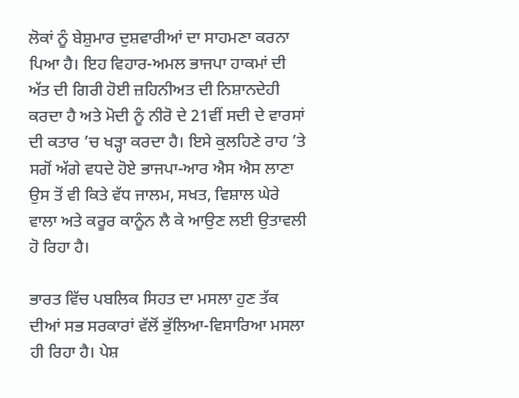ਲੋਕਾਂ ਨੂੰ ਬੇਸ਼ੁਮਾਰ ਦੁਸ਼ਵਾਰੀਆਂ ਦਾ ਸਾਹਮਣਾ ਕਰਨਾ ਪਿਆ ਹੈ। ਇਹ ਵਿਹਾਰ-ਅਮਲ ਭਾਜਪਾ ਹਾਕਮਾਂ ਦੀ ਅੱਤ ਦੀ ਗਿਰੀ ਹੋਈ ਜ਼ਹਿਨੀਅਤ ਦੀ ਨਿਸ਼ਾਨਦੇਹੀ ਕਰਦਾ ਹੈ ਅਤੇ ਮੋਦੀ ਨੂੰ ਨੀਰੋ ਦੇ 21ਵੀਂ ਸਦੀ ਦੇ ਵਾਰਸਾਂ ਦੀ ਕਤਾਰ ’ਚ ਖੜ੍ਹਾ ਕਰਦਾ ਹੈ। ਇਸੇ ਕੁਲਹਿਣੇ ਰਾਹ ’ਤੇ ਸਗੋਂ ਅੱਗੇ ਵਧਦੇ ਹੋਏ ਭਾਜਪਾ-ਆਰ ਐਸ ਐਸ ਲਾਣਾ ਉਸ ਤੋਂ ਵੀ ਕਿਤੇ ਵੱਧ ਜਾਲਮ, ਸਖਤ, ਵਿਸ਼ਾਲ ਘੇਰੇ ਵਾਲਾ ਅਤੇ ਕਰੂਰ ਕਾਨੂੰਨ ਲੈ ਕੇ ਆਉਣ ਲਈ ਉਤਾਵਲੀ ਹੋ ਰਿਹਾ ਹੈ।

ਭਾਰਤ ਵਿੱਚ ਪਬਲਿਕ ਸਿਹਤ ਦਾ ਮਸਲਾ ਹੁਣ ਤੱਕ ਦੀਆਂ ਸਭ ਸਰਕਾਰਾਂ ਵੱਲੋਂ ਭੁੱਲਿਆ-ਵਿਸਾਰਿਆ ਮਸਲਾ ਹੀ ਰਿਹਾ ਹੈ। ਪੇਸ਼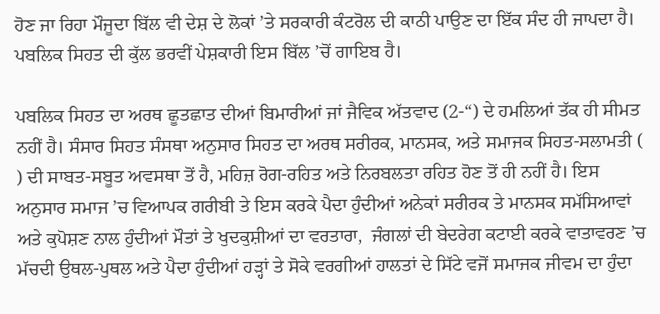ਹੋਣ ਜਾ ਰਿਹਾ ਮੌਜੂਦਾ ਬਿੱਲ ਵੀ ਦੇਸ਼ ਦੇ ਲੋਕਾਂ ’ਤੇ ਸਰਕਾਰੀ ਕੰਟਰੋਲ ਦੀ ਕਾਠੀ ਪਾਉਣ ਦਾ ਇੱਕ ਸੰਦ ਹੀ ਜਾਪਦਾ ਹੈ। ਪਬਲਿਕ ਸਿਹਤ ਦੀ ਕੁੱਲ ਭਰਵੀਂ ਪੇਸ਼ਕਾਰੀ ਇਸ ਬਿੱਲ ’ਚੋਂ ਗਾਇਬ ਹੈ।

ਪਬਲਿਕ ਸਿਹਤ ਦਾ ਅਰਥ ਛੂਤਛਾਤ ਦੀਆਂ ਬਿਮਾਰੀਆਂ ਜਾਂ ਜੈਵਿਕ ਅੱਤਵਾਦ (2-“) ਦੇ ਹਮਲਿਆਂ ਤੱਕ ਹੀ ਸੀਮਤ ਨਹੀਂ ਹੈ। ਸੰਸਾਰ ਸਿਹਤ ਸੰਸਥਾ ਅਨੁਸਾਰ ਸਿਹਤ ਦਾ ਅਰਥ ਸਰੀਰਕ, ਮਾਨਸਕ, ਅਤੇ ਸਮਾਜਕ ਸਿਹਤ-ਸਲਾਮਤੀ (  ) ਦੀ ਸਾਬਤ-ਸਬੂਤ ਅਵਸਥਾ ਤੋਂ ਹੈ, ਮਹਿਜ਼ ਰੋਗ-ਰਹਿਤ ਅਤੇ ਨਿਰਬਲਤਾ ਰਹਿਤ ਹੋਣ ਤੋਂ ਹੀ ਨਹੀਂ ਹੈ। ਇਸ ਅਨੁਸਾਰ ਸਮਾਜ ’ਚ ਵਿਆਪਕ ਗਰੀਬੀ ਤੇ ਇਸ ਕਰਕੇ ਪੈਦਾ ਹੁੰਦੀਆਂ ਅਨੇਕਾਂ ਸਰੀਰਕ ਤੇ ਮਾਨਸਕ ਸਮੱਸਿਆਵਾਂ ਅਤੇ ਕੁਪੋਸ਼ਣ ਨਾਲ ਹੁੰਦੀਆਂ ਮੌਤਾਂ ਤੇ ਖੁਦਕੁਸ਼ੀਆਂ ਦਾ ਵਰਤਾਰਾ,  ਜੰਗਲਾਂ ਦੀ ਬੇਦਰੇਗ ਕਟਾਈ ਕਰਕੇ ਵਾਤਾਵਰਣ ’ਚ ਮੱਚਦੀ ਉਥਲ-ਪੁਥਲ ਅਤੇ ਪੈਦਾ ਹੁੰਦੀਆਂ ਹੜ੍ਹਾਂ ਤੇ ਸੋਕੇ ਵਰਗੀਆਂ ਹਾਲਤਾਂ ਦੇ ਸਿੱਟੇ ਵਜੋਂ ਸਮਾਜਕ ਜੀਵਮ ਦਾ ਹੁੰਦਾ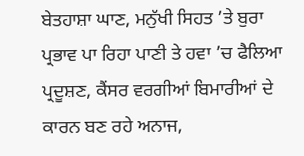ਬੇਤਹਾਸ਼ਾ ਘਾਣ, ਮਨੁੱਖੀ ਸਿਹਤ ’ਤੇ ਬੁਰਾ ਪ੍ਰਭਾਵ ਪਾ ਰਿਹਾ ਪਾਣੀ ਤੇ ਹਵਾ ’ਚ ਫੈਲਿਆ ਪ੍ਰਦੂਸ਼ਣ, ਕੈਂਸਰ ਵਰਗੀਆਂ ਬਿਮਾਰੀਆਂ ਦੇ ਕਾਰਨ ਬਣ ਰਹੇ ਅਨਾਜ,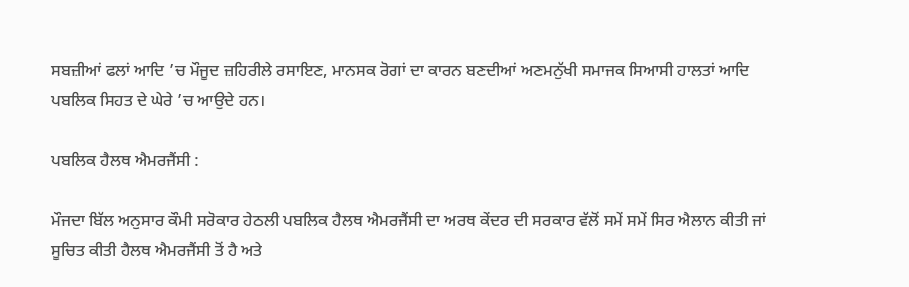ਸਬਜ਼ੀਆਂ ਫਲਾਂ ਆਦਿ ’ਚ ਮੌਜੂਦ ਜ਼ਹਿਰੀਲੇ ਰਸਾਇਣ, ਮਾਨਸਕ ਰੋਗਾਂ ਦਾ ਕਾਰਨ ਬਣਦੀਆਂ ਅਣਮਨੁੱਖੀ ਸਮਾਜਕ ਸਿਆਸੀ ਹਾਲਤਾਂ ਆਦਿ ਪਬਲਿਕ ਸਿਹਤ ਦੇ ਘੇਰੇ ’ਚ ਆਉਦੇ ਹਨ।

ਪਬਲਿਕ ਹੈਲਥ ਐਮਰਜੈਂਸੀ :

ਮੌਜਦਾ ਬਿੱਲ ਅਨੁਸਾਰ ਕੌਮੀ ਸਰੋਕਾਰ ਹੇਠਲੀ ਪਬਲਿਕ ਹੈਲਥ ਐਮਰਜੈਂਸੀ ਦਾ ਅਰਥ ਕੇਂਦਰ ਦੀ ਸਰਕਾਰ ਵੱਲੋਂ ਸਮੇਂ ਸਮੇਂ ਸਿਰ ਐਲਾਨ ਕੀਤੀ ਜਾਂ ਸੂਚਿਤ ਕੀਤੀ ਹੈਲਥ ਐਮਰਜੈਂਸੀ ਤੋਂ ਹੈ ਅਤੇ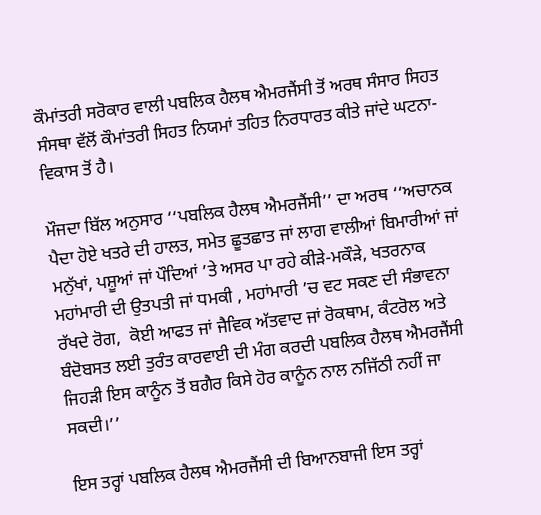ਕੌਮਾਂਤਰੀ ਸਰੋਕਾਰ ਵਾਲੀ ਪਬਲਿਕ ਹੈਲਥ ਐਮਰਜੈਂਸੀ ਤੋਂ ਅਰਥ ਸੰਸਾਰ ਸਿਹਤ ਸੰਸਥਾ ਵੱਲੋਂ ਕੌਮਾਂਤਰੀ ਸਿਹਤ ਨਿਯਮਾਂ ਤਹਿਤ ਨਿਰਧਾਰਤ ਕੀਤੇ ਜਾਂਦੇ ਘਟਨਾ-ਵਿਕਾਸ ਤੋਂ ਹੈ।

ਮੌਜਦਾ ਬਿੱਲ ਅਨੁਸਾਰ ‘‘ਪਬਲਿਕ ਹੈਲਥ ਐਮਰਜੈਂਸੀ’’ ਦਾ ਅਰਥ ‘‘ਅਚਾਨਕ ਪੈਦਾ ਹੋਏ ਖਤਰੇ ਦੀ ਹਾਲਤ, ਸਮੇਤ ਛੂਤਛਾਤ ਜਾਂ ਲਾਗ ਵਾਲੀਆਂ ਬਿਮਾਰੀਆਂ ਜਾਂ ਮਨੁੱਖਾਂ, ਪਸ਼ੂਆਂ ਜਾਂ ਪੌਦਿਆਂ ’ਤੇ ਅਸਰ ਪਾ ਰਹੇ ਕੀੜੇ-ਮਕੌੜੇ, ਖਤਰਨਾਕ ਮਹਾਂਮਾਰੀ ਦੀ ਉਤਪਤੀ ਜਾਂ ਧਮਕੀ , ਮਹਾਂਮਾਰੀ ’ਚ ਵਟ ਸਕਣ ਦੀ ਸੰਭਾਵਨਾ ਰੱਖਦੇ ਰੋਗ,  ਕੋਈ ਆਫਤ ਜਾਂ ਜੈਵਿਕ ਅੱਤਵਾਦ ਜਾਂ ਰੋਕਥਾਮ, ਕੰਟਰੋਲ ਅਤੇ ਬੰਦੋਬਸਤ ਲਈ ਤੁਰੰਤ ਕਾਰਵਾਈ ਦੀ ਮੰਗ ਕਰਦੀ ਪਬਲਿਕ ਹੈਲਥ ਐਮਰਜੈਂਸੀ  ਜਿਹੜੀ ਇਸ ਕਾਨੂੰਨ ਤੋਂ ਬਗੈਰ ਕਿਸੇ ਹੋਰ ਕਾਨੂੰਨ ਨਾਲ ਨਜਿੱਠੀ ਨਹੀਂ ਜਾ ਸਕਦੀ।’’

ਇਸ ਤਰ੍ਹਾਂ ਪਬਲਿਕ ਹੈਲਥ ਐਮਰਜੈਂਸੀ ਦੀ ਬਿਆਨਬਾਜੀ ਇਸ ਤਰ੍ਹਾਂ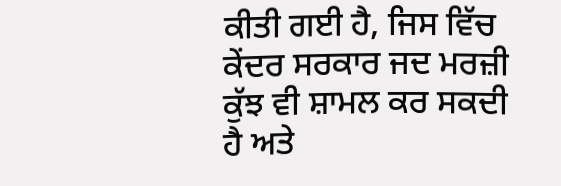ਕੀਤੀ ਗਈ ਹੈ, ਜਿਸ ਵਿੱਚ ਕੇਂਦਰ ਸਰਕਾਰ ਜਦ ਮਰਜ਼ੀ ਕੁੱਝ ਵੀ ਸ਼ਾਮਲ ਕਰ ਸਕਦੀ ਹੈ ਅਤੇ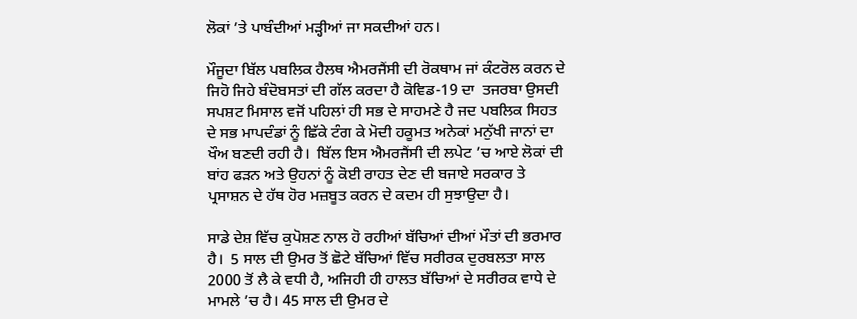ਲੋਕਾਂ ’ਤੇ ਪਾਬੰਦੀਆਂ ਮੜ੍ਹੀਆਂ ਜਾ ਸਕਦੀਆਂ ਹਨ।

ਮੌਜੂਦਾ ਬਿੱਲ ਪਬਲਿਕ ਹੈਲਥ ਐਮਰਜੈਂਸੀ ਦੀ ਰੋਕਥਾਮ ਜਾਂ ਕੰਟਰੋਲ ਕਰਨ ਦੇ ਜਿਹੋ ਜਿਹੇ ਬੰਦੋਬਸਤਾਂ ਦੀ ਗੱਲ ਕਰਦਾ ਹੈ ਕੋਵਿਡ-19 ਦਾ  ਤਜਰਬਾ ਉਸਦੀ ਸਪਸ਼ਟ ਮਿਸਾਲ ਵਜੋਂ ਪਹਿਲਾਂ ਹੀ ਸਭ ਦੇ ਸਾਹਮਣੇ ਹੈ ਜਦ ਪਬਲਿਕ ਸਿਹਤ ਦੇ ਸਭ ਮਾਪਦੰਡਾਂ ਨੂੰ ਛਿੱਕੇ ਟੰਗ ਕੇ ਮੋਦੀ ਹਕੂਮਤ ਅਨੇਕਾਂ ਮਨੁੱਖੀ ਜਾਨਾਂ ਦਾ ਖੌਅ ਬਣਦੀ ਰਹੀ ਹੈ।  ਬਿੱਲ ਇਸ ਐਮਰਜੈਂਸੀ ਦੀ ਲਪੇਟ ’ਚ ਆਏ ਲੋਕਾਂ ਦੀ ਬਾਂਹ ਫੜਨ ਅਤੇ ਉਹਨਾਂ ਨੂੰ ਕੋਈ ਰਾਹਤ ਦੇਣ ਦੀ ਬਜਾਏ ਸਰਕਾਰ ਤੇ ਪ੍ਰਸਾਸ਼ਨ ਦੇ ਹੱਥ ਹੋਰ ਮਜ਼ਬੂਤ ਕਰਨ ਦੇ ਕਦਮ ਹੀ ਸੁਝਾਉਦਾ ਹੈ।

ਸਾਡੇ ਦੇਸ਼ ਵਿੱਚ ਕੁਪੋਸ਼ਣ ਨਾਲ ਹੋ ਰਹੀਆਂ ਬੱਚਿਆਂ ਦੀਆਂ ਮੌਤਾਂ ਦੀ ਭਰਮਾਰ ਹੈ।  5 ਸਾਲ ਦੀ ਉਮਰ ਤੋਂ ਛੋਟੇ ਬੱਚਿਆਂ ਵਿੱਚ ਸਰੀਰਕ ਦੁਰਬਲਤਾ ਸਾਲ 2000 ਤੋਂ ਲੈ ਕੇ ਵਧੀ ਹੈ, ਅਜਿਹੀ ਹੀ ਹਾਲਤ ਬੱਚਿਆਂ ਦੇ ਸਰੀਰਕ ਵਾਧੇ ਦੇ ਮਾਮਲੇ ’ਚ ਹੈ। 45 ਸਾਲ ਦੀ ਉਮਰ ਦੇ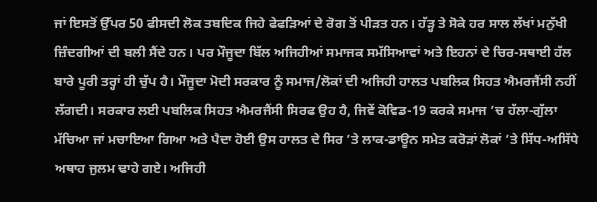ਜਾਂ ਇਸਤੋਂ ਉੱਪਰ 50 ਫੀਸਦੀ ਲੋਕ ਤਬਦਿਕ ਜਿਹੇ ਫੇਫੜਿਆਂ ਦੇ ਰੋਗ ਤੋਂ ਪੀੜਤ ਹਨ। ਹੱੜ੍ਹ ਤੇ ਸੋਕੇ ਹਰ ਸਾਲ ਲੱਖਾਂ ਮਨੁੱਖੀ ਜ਼ਿੰਦਗੀਆਂ ਦੀ ਬਲੀ ਸੈਂਦੇ ਹਨ। ਪਰ ਮੌਜੂਦਾ ਬਿੱਲ ਅਜਿਹੀਆਂ ਸਮਾਜਕ ਸਮੱਸਿਆਵਾਂ ਅਤੇ ਇਹਨਾਂ ਦੇ ਚਿਰ-ਸਥਾਈ ਹੱਲ ਬਾਰੇ ਪੂਰੀ ਤਰ੍ਹਾਂ ਹੀ ਚੁੱਪ ਹੈ। ਮੌਜੂਦਾ ਮੋਦੀ ਸਰਕਾਰ ਨੂੰ ਸਮਾਜ/ਲੋਕਾਂ ਦੀ ਅਜਿਹੀ ਹਾਲਤ ਪਬਲਿਕ ਸਿਹਤ ਐਮਰਜੈਂਸੀ ਨਹੀਂ ਲੱਗਦੀ। ਸਰਕਾਰ ਲਈ ਪਬਲਿਕ ਸਿਹਤ ਐਮਰਜੈਂਸੀ ਸਿਰਫ ਉਹ ਹੈ, ਜਿਵੇਂ ਕੋਵਿਡ-19 ਕਰਕੇ ਸਮਾਜ ’ਚ ਹੱਲਾ-ਗੁੱਲਾ ਮੱਚਿਆ ਜਾਂ ਮਚਾਇਆ ਗਿਆ ਅਤੇ ਪੈਦਾ ਹੋਈ ਉਸ ਹਾਲਤ ਦੇ ਸਿਰ ’ਤੇ ਲਾਕ-ਡਾਊਨ ਸਮੇਤ ਕਰੋੜਾਂ ਲੋਕਾਂ ’ਤੇ ਸਿੱਧ-ਅਸਿੱਧੇ ਅਥਾਹ ਜੁਲਮ ਢਾਹੇ ਗਏ। ਅਜਿਹੀ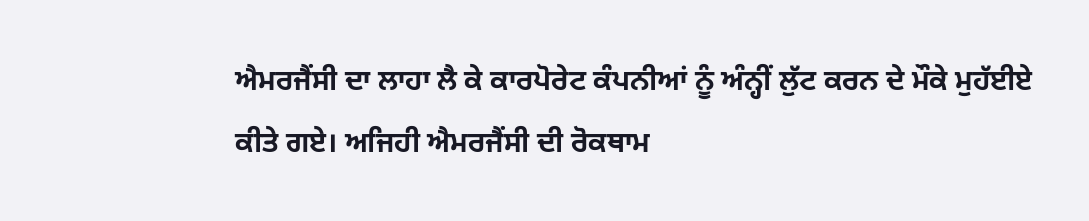ਐਮਰਜੈਂਸੀ ਦਾ ਲਾਹਾ ਲੈ ਕੇ ਕਾਰਪੋਰੇਟ ਕੰਪਨੀਆਂ ਨੂੰ ਅੰਨ੍ਹੀਂ ਲੁੱਟ ਕਰਨ ਦੇ ਮੌਕੇ ਮੁਹੱਈਏ ਕੀਤੇ ਗਏ। ਅਜਿਹੀ ਐਮਰਜੈਂਸੀ ਦੀ ਰੋਕਥਾਮ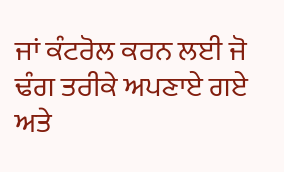ਜਾਂ ਕੰਟਰੋਲ ਕਰਨ ਲਈ ਜੋ ਢੰਗ ਤਰੀਕੇ ਅਪਣਾਏ ਗਏ ਅਤੇ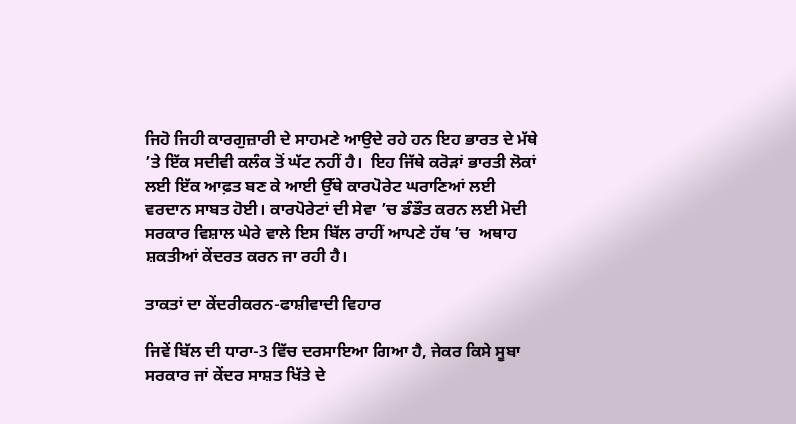ਜਿਹੋ ਜਿਹੀ ਕਾਰਗੁਜ਼ਾਰੀ ਦੇ ਸਾਹਮਣੇ ਆਉਦੇ ਰਹੇ ਹਨ ਇਹ ਭਾਰਤ ਦੇ ਮੱਥੇ ’ਤੇ ਇੱਕ ਸਦੀਵੀ ਕਲੰਕ ਤੋਂ ਘੱਟ ਨਹੀਂ ਹੈ।  ਇਹ ਜਿੱਥੇ ਕਰੋੜਾਂ ਭਾਰਤੀ ਲੋਕਾਂ ਲਈ ਇੱਕ ਆਫ਼ਤ ਬਣ ਕੇ ਆਈ ਉੱਥੇ ਕਾਰਪੋਰੇਟ ਘਰਾਣਿਆਂ ਲਈ ਵਰਦਾਨ ਸਾਬਤ ਹੋਈ। ਕਾਰਪੋਰੇਟਾਂ ਦੀ ਸੇਵਾ ’ਚ ਡੰਡੌਤ ਕਰਨ ਲਈ ਮੋਦੀ ਸਰਕਾਰ ਵਿਸ਼ਾਲ ਘੇਰੇ ਵਾਲੇ ਇਸ ਬਿੱਲ ਰਾਹੀਂ ਆਪਣੇ ਹੱਥ ’ਚ  ਅਥਾਹ ਸ਼ਕਤੀਆਂ ਕੇਂਦਰਤ ਕਰਨ ਜਾ ਰਹੀ ਹੈ।

ਤਾਕਤਾਂ ਦਾ ਕੇਂਦਰੀਕਰਨ-ਫਾਸ਼ੀਵਾਦੀ ਵਿਹਾਰ

ਜਿਵੇਂ ਬਿੱਲ ਦੀ ਧਾਰਾ-3 ਵਿੱਚ ਦਰਸਾਇਆ ਗਿਆ ਹੈ, ਜੇਕਰ ਕਿਸੇ ਸੂਬਾ ਸਰਕਾਰ ਜਾਂ ਕੇਂਦਰ ਸਾਸ਼ਤ ਖਿੱਤੇ ਦੇ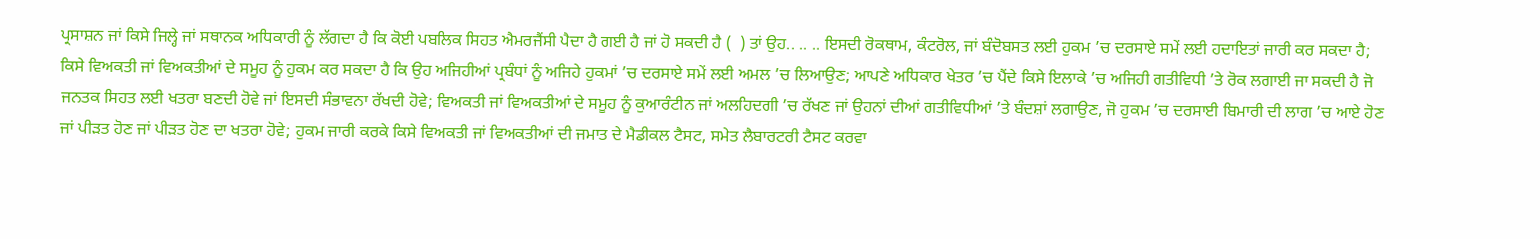ਪ੍ਰਸਾਸ਼ਨ ਜਾਂ ਕਿਸੇ ਜਿਲ੍ਹੇ ਜਾਂ ਸਥਾਨਕ ਅਧਿਕਾਰੀ ਨੂੰ ਲੱਗਦਾ ਹੈ ਕਿ ਕੋਈ ਪਬਲਿਕ ਸਿਹਤ ਐਮਰਜੈਂਸੀ ਪੈਦਾ ਹੈ ਗਈ ਹੈ ਜਾਂ ਹੋ ਸਕਦੀ ਹੈ (  ) ਤਾਂ ਉਹ.. .. .. ਇਸਦੀ ਰੋਕਥਾਮ, ਕੰਟਰੋਲ, ਜਾਂ ਬੰਦੋਬਸਤ ਲਈ ਹੁਕਮ ’ਚ ਦਰਸਾਏ ਸਮੇਂ ਲਈ ਹਦਾਇਤਾਂ ਜਾਰੀ ਕਰ ਸਕਦਾ ਹੈ; ਕਿਸੇ ਵਿਅਕਤੀ ਜਾਂ ਵਿਅਕਤੀਆਂ ਦੇ ਸਮੂਹ ਨੂੰ ਹੁਕਮ ਕਰ ਸਕਦਾ ਹੈ ਕਿ ਉਹ ਅਜਿਹੀਆਂ ਪ੍ਰਬੰਧਾਂ ਨੂੰ ਅਜਿਹੇ ਹੁਕਮਾਂ ’ਚ ਦਰਸਾਏ ਸਮੇਂ ਲਈ ਅਮਲ ’ਚ ਲਿਆਉਣ; ਆਪਣੇ ਅਧਿਕਾਰ ਖੇਤਰ ’ਚ ਪੈਂਦੇ ਕਿਸੇ ਇਲਾਕੇ ’ਚ ਅਜਿਹੀ ਗਤੀਵਿਧੀ ’ਤੇ ਰੋਕ ਲਗਾਈ ਜਾ ਸਕਦੀ ਹੈ ਜੋ ਜਨਤਕ ਸਿਹਤ ਲਈ ਖਤਰਾ ਬਣਦੀ ਹੋਵੇ ਜਾਂ ਇਸਦੀ ਸੰਭਾਵਨਾ ਰੱਖਦੀ ਹੋਵੇ; ਵਿਅਕਤੀ ਜਾਂ ਵਿਅਕਤੀਆਂ ਦੇ ਸਮੂਹ ਨੂੰ ਕੁਆਰੰਟੀਨ ਜਾਂ ਅਲਹਿਦਗੀ ’ਚ ਰੱਖਣ ਜਾਂ ਉਹਨਾਂ ਦੀਆਂ ਗਤੀਵਿਧੀਆਂ ’ਤੇ ਬੰਦਸ਼ਾਂ ਲਗਾਉਣ, ਜੋ ਹੁਕਮ ’ਚ ਦਰਸਾਈ ਬਿਮਾਰੀ ਦੀ ਲਾਗ ’ਚ ਆਏ ਹੋਣ ਜਾਂ ਪੀੜਤ ਹੋਣ ਜਾਂ ਪੀੜਤ ਹੋਣ ਦਾ ਖਤਰਾ ਹੋਵੇ; ਹੁਕਮ ਜਾਰੀ ਕਰਕੇ ਕਿਸੇ ਵਿਅਕਤੀ ਜਾਂ ਵਿਅਕਤੀਆਂ ਦੀ ਜਮਾਤ ਦੇ ਮੈਡੀਕਲ ਟੈਸਟ, ਸਮੇਤ ਲੈਬਾਰਟਰੀ ਟੈਸਟ ਕਰਵਾ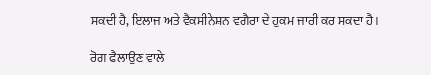ਸਕਦੀ ਹੈ, ਇਲਾਜ ਅਤੇ ਵੈਕਸੀਨੇਸ਼ਨ ਵਗੈਰਾ ਦੇ ਹੁਕਮ ਜਾਰੀ ਕਰ ਸਕਦਾ ਹੈ।

ਰੋਗ ਫੈਲਾਉਣ ਵਾਲੇ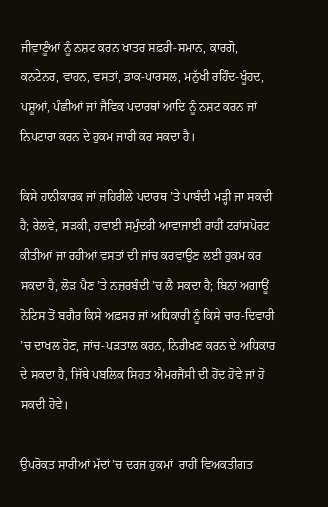ਜੀਵਾਣੂੰਆਂ ਨੂੰ ਨਸ਼ਟ ਕਰਨ ਖਾਤਰ ਸਫ਼ਰੀ-ਸਮਾਨ, ਕਾਰਗੋ, ਕਨਟੇਨਰ, ਵਾਹਨ, ਵਸਤਾਂ, ਡਾਕ-ਪਾਰਸਲ, ਮਨੁੱਖੀ ਰਹਿੰਦ-ਖੂੰਹਦ, ਪਸ਼ੂਆਂ, ਪੰਛੀਆਂ ਜਾਂ ਜੈਵਿਕ ਪਦਾਰਥਾਂ ਆਦਿ ਨੂੰ ਨਸ਼ਟ ਕਰਨ ਜਾਂ ਨਿਪਟਾਰਾ ਕਰਨ ਦੇ ਹੁਕਮ ਜਾਰੀ ਕਰ ਸਕਦਾ ਹੈ।

ਕਿਸੇ ਹਾਨੀਕਾਰਕ ਜਾਂ ਜ਼ਹਿਰੀਲੇ ਪਦਾਰਥ ’ਤੇ ਪਾਬੰਦੀ ਮੜ੍ਹੀ ਜਾ ਸਕਦੀ ਹੈ; ਰੇਲਵੇ, ਸੜਕੀ, ਹਵਾਈ ਸਮੁੰਦਰੀ ਆਵਾਜਾਈ ਰਾਹੀਂ ਟਰਾਂਸਪੋਰਟ ਕੀਤੀਆਂ ਜਾ ਰਹੀਆਂ ਵਸਤਾਂ ਦੀ ਜਾਂਚ ਕਰਵਾਉਣ ਲਈ ਹੁਕਮ ਕਰ ਸਕਦਾ ਹੈ, ਲੋੜ ਪੈਣ ’ਤੇ ਨਜ਼ਰਬੰਦੀ ’ਚ ਲੈ ਸਕਦਾ ਹੈ; ਬਿਨਾਂ ਅਗਾਊਂ ਨੋਟਿਸ ਤੋਂ ਬਗੈਰ ਕਿਸੇ ਅਫ਼ਸਰ ਜਾਂ ਅਧਿਕਾਰੀ ਨੂੰ ਕਿਸੇ ਚਾਰ-ਦਿਵਾਰੀ ’ਚ ਦਾਖਲ ਹੋਣ, ਜਾਂਚ-ਪੜਤਾਲ ਕਰਨ, ਨਿਰੀਖਣ ਕਰਨ ਦੇ ਅਧਿਕਾਰ ਦੇ ਸਕਦਾ ਹੈ, ਜਿੱਥੇ ਪਬਲਿਕ ਸਿਹਤ ਐਮਰਜੈਂਸੀ ਦੀ ਹੋਂਦ ਹੋਵੇ ਜਾਂ ਹੋ ਸਕਦੀ ਹੋਵੇ।

ਉਪਰੋਕਤ ਸਾਰੀਆਂ ਮੱਦਾਂ’ਚ ਦਰਜ ਹੁਕਮਾਂ  ਰਾਹੀਂ ਵਿਅਕਤੀਗਤ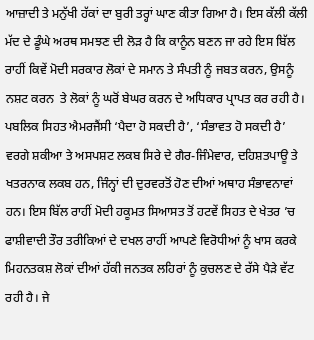ਆਜ਼ਾਦੀ ਤੇ ਮਨੁੱਖੀ ਹੱਕਾਂ ਦਾ ਬੁਰੀ ਤਰ੍ਹਾਂ ਘਾਣ ਕੀਤਾ ਗਿਆ ਹੈ। ਇਸ ਕੱਲੀ ਕੱਲੀ ਮੱਦ ਦੇ ਡੂੰਘੇ ਅਰਥ ਸਮਝਣ ਦੀ ਲੋੜ ਹੈ ਕਿ ਕਾਨੂੰਨ ਬਣਨ ਜਾ ਰਹੇ ਇਸ ਬਿੱਲ ਰਾਹੀਂ ਕਿਵੇਂ ਮੋਦੀ ਸਰਕਾਰ ਲੋਕਾਂ ਦੇ ਸਮਾਨ ਤੇ ਸੰਪਤੀ ਨੂੰ ਜਬਤ ਕਰਨ, ਉਸਨੂੰ ਨਸ਼ਟ ਕਰਨ  ਤੇ ਲੋਕਾਂ ਨੂੰ ਘਰੋਂ ਬੇਘਰ ਕਰਨ ਦੇ ਅਧਿਕਾਰ ਪ੍ਰਾਪਤ ਕਰ ਰਹੀ ਹੈ। ਪਬਲਿਕ ਸਿਹਤ ਐਮਰਜੈਂਸੀ ‘ਪੈਦਾ ਹੋ ਸਕਦੀ ਹੈ’, ‘ਸੰਭਾਵਤ ਹੋ ਸਕਦੀ ਹੈ’ ਵਰਗੇ ਸ਼ਕੀਆ ਤੇ ਅਸਪਸ਼ਟ ਲਕਬ ਸਿਰੇ ਦੇ ਗੈਰ-ਜਿੰਮੇਵਾਰ, ਦਹਿਸ਼ਤਪਾਊ ਤੇ ਖਤਰਨਾਕ ਲਕਬ ਹਨ, ਜਿੰਨ੍ਹਾਂ ਦੀ ਦੁਰਵਰਤੋਂ ਹੋਣ ਦੀਆਂ ਅਥਾਹ ਸੰਭਾਵਨਾਵਾਂ ਹਨ। ਇਸ ਬਿੱਲ ਰਾਹੀਂ ਮੋਦੀ ਹਕੂਮਤ ਸਿਆਸਤ ਤੋਂ ਹਟਵੇਂ ਸਿਹਤ ਦੇ ਖੇਤਰ ’ਚ ਫਾਸ਼ੀਵਾਦੀ ਤੌਰ ਤਰੀਕਿਆਂ ਦੇ ਦਖਲ ਰਾਹੀਂ ਆਪਣੇ ਵਿਰੋਧੀਆਂ ਨੂੰ ਖਾਸ ਕਰਕੇ ਮਿਹਨਤਕਸ਼ ਲੋਕਾਂ ਦੀਆਂ ਹੱਕੀ ਜਨਤਕ ਲਹਿਰਾਂ ਨੂੰ ਕੁਚਲਣ ਦੇ ਰੱਸੇ ਪੈੜੇ ਵੱਟ ਰਹੀ ਹੈ। ਜੇ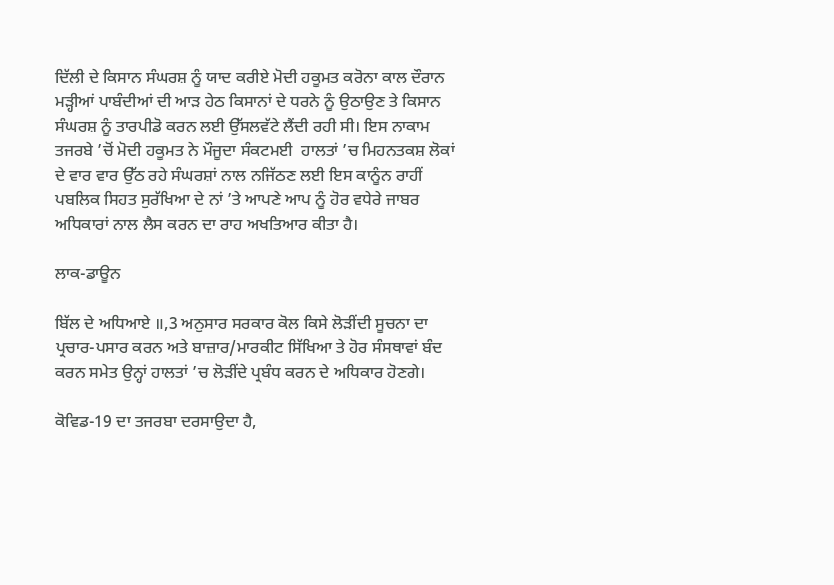ਦਿੱਲੀ ਦੇ ਕਿਸਾਨ ਸੰਘਰਸ਼ ਨੂੰ ਯਾਦ ਕਰੀਏ ਮੋਦੀ ਹਕੂਮਤ ਕਰੋਨਾ ਕਾਲ ਦੌਰਾਨ ਮੜ੍ਹੀਆਂ ਪਾਬੰਦੀਆਂ ਦੀ ਆੜ ਹੇਠ ਕਿਸਾਨਾਂ ਦੇ ਧਰਨੇ ਨੂੰ ਉਠਾਉਣ ਤੇ ਕਿਸਾਨ ਸੰਘਰਸ਼ ਨੂੰ ਤਾਰਪੀਡੋ ਕਰਨ ਲਈ ਉੱਸਲਵੱਟੇ ਲੈਂਦੀ ਰਹੀ ਸੀ। ਇਸ ਨਾਕਾਮ ਤਜਰਬੇ ’ਚੋਂ ਮੋਦੀ ਹਕੂਮਤ ਨੇ ਮੌਜੂਦਾ ਸੰਕਟਮਈ  ਹਾਲਤਾਂ ’ਚ ਮਿਹਨਤਕਸ਼ ਲੋਕਾਂ ਦੇ ਵਾਰ ਵਾਰ ਉੱਠ ਰਹੇ ਸੰਘਰਸ਼ਾਂ ਨਾਲ ਨਜਿੱਠਣ ਲਈ ਇਸ ਕਾਨੂੰਨ ਰਾਹੀਂ ਪਬਲਿਕ ਸਿਹਤ ਸੁਰੱਖਿਆ ਦੇ ਨਾਂ ’ਤੇ ਆਪਣੇ ਆਪ ਨੂੰ ਹੋਰ ਵਧੇਰੇ ਜਾਬਰ ਅਧਿਕਾਰਾਂ ਨਾਲ ਲੈਸ ਕਰਨ ਦਾ ਰਾਹ ਅਖਤਿਆਰ ਕੀਤਾ ਹੈ।

ਲਾਕ-ਡਾਊਨ

ਬਿੱਲ ਦੇ ਅਧਿਆਏ ॥,3 ਅਨੁਸਾਰ ਸਰਕਾਰ ਕੋਲ ਕਿਸੇ ਲੋੜੀਂਦੀ ਸੂਚਨਾ ਦਾ ਪ੍ਰਚਾਰ-ਪਸਾਰ ਕਰਨ ਅਤੇ ਬਾਜ਼ਾਰ/ਮਾਰਕੀਟ ਸਿੱਖਿਆ ਤੇ ਹੋਰ ਸੰਸਥਾਵਾਂ ਬੰਦ ਕਰਨ ਸਮੇਤ ਉਨ੍ਹਾਂ ਹਾਲਤਾਂ ’ਚ ਲੋੜੀਂਦੇ ਪ੍ਰਬੰਧ ਕਰਨ ਦੇ ਅਧਿਕਾਰ ਹੋਣਗੇ।

ਕੋਵਿਡ-19 ਦਾ ਤਜਰਬਾ ਦਰਸਾਉਦਾ ਹੈ,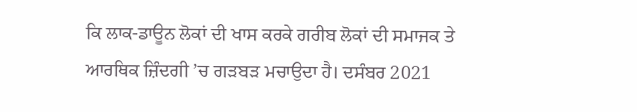ਕਿ ਲਾਕ-ਡਾਊਨ ਲੋਕਾਂ ਦੀ ਖਾਸ ਕਰਕੇ ਗਰੀਬ ਲੋਕਾਂ ਦੀ ਸਮਾਜਕ ਤੇ ਆਰਥਿਕ ਜ਼ਿੰਦਗੀ ’ਚ ਗੜਬੜ ਮਚਾਉਦਾ ਹੈ। ਦਸੰਬਰ 2021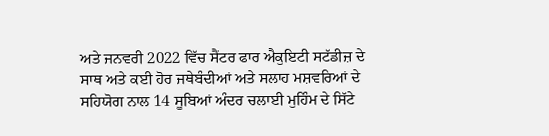ਅਤੇ ਜਨਵਰੀ 2022 ਵਿੱਚ ਸੈਂਟਰ ਫਾਰ ਐਕੁਇਟੀ ਸਟੱਡੀਜ਼ ਦੇ ਸਾਥ ਅਤੇ ਕਈ ਹੋਰ ਜਥੇਬੰਦੀਆਂ ਅਤੇ ਸਲਾਹ ਮਸ਼ਵਰਿਆਂ ਦੇ ਸਹਿਯੋਗ ਨਾਲ 14 ਸੂਬਿਆਂ ਅੰਦਰ ਚਲਾਈ ਮੁਹਿੰਮ ਦੇ ਸਿੱਟੇ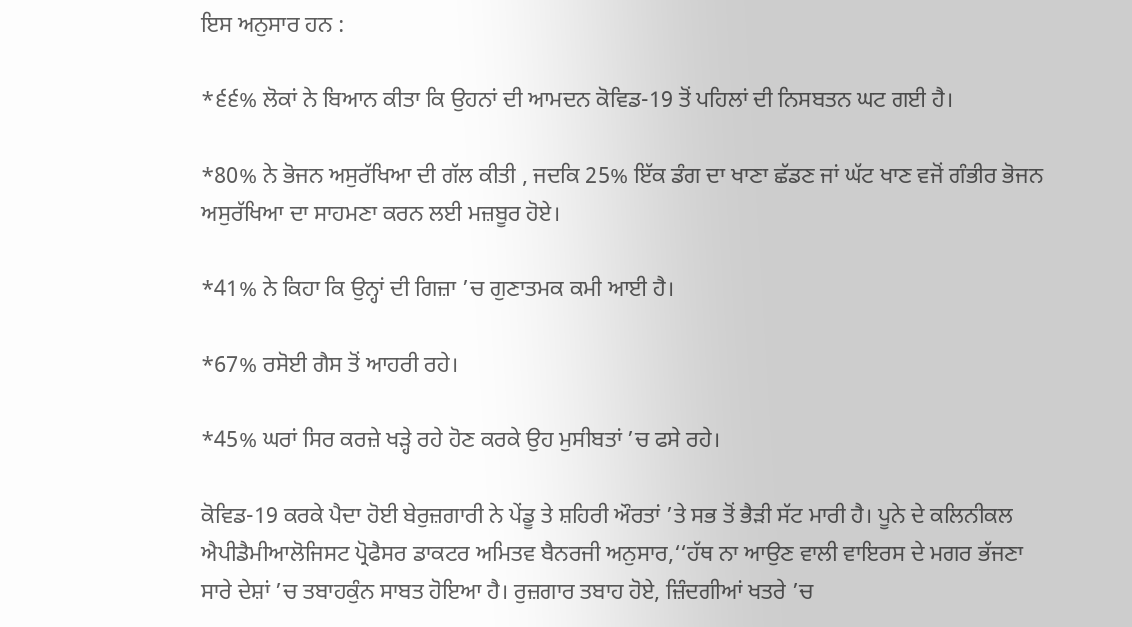ਇਸ ਅਨੁਸਾਰ ਹਨ :

*੬੬% ਲੋਕਾਂ ਨੇ ਬਿਆਨ ਕੀਤਾ ਕਿ ਉਹਨਾਂ ਦੀ ਆਮਦਨ ਕੋਵਿਡ-19 ਤੋਂ ਪਹਿਲਾਂ ਦੀ ਨਿਸਬਤਨ ਘਟ ਗਈ ਹੈ।

*80% ਨੇ ਭੋਜਨ ਅਸੁਰੱਖਿਆ ਦੀ ਗੱਲ ਕੀਤੀ , ਜਦਕਿ 25% ਇੱਕ ਡੰਗ ਦਾ ਖਾਣਾ ਛੱਡਣ ਜਾਂ ਘੱਟ ਖਾਣ ਵਜੋਂ ਗੰਭੀਰ ਭੋਜਨ ਅਸੁਰੱਖਿਆ ਦਾ ਸਾਹਮਣਾ ਕਰਨ ਲਈ ਮਜ਼ਬੂਰ ਹੋਏ।

*41% ਨੇ ਕਿਹਾ ਕਿ ਉਨ੍ਹਾਂ ਦੀ ਗਿਜ਼ਾ ’ਚ ਗੁਣਾਤਮਕ ਕਮੀ ਆਈ ਹੈ।

*67% ਰਸੋਈ ਗੈਸ ਤੋਂ ਆਹਰੀ ਰਹੇ।

*45% ਘਰਾਂ ਸਿਰ ਕਰਜ਼ੇ ਖੜ੍ਹੇ ਰਹੇ ਹੋਣ ਕਰਕੇ ਉਹ ਮੁਸੀਬਤਾਂ ’ਚ ਫਸੇ ਰਹੇ।

ਕੋਵਿਡ-19 ਕਰਕੇ ਪੈਦਾ ਹੋਈ ਬੇਰੁਜ਼ਗਾਰੀ ਨੇ ਪੇਂਡੂ ਤੇ ਸ਼ਹਿਰੀ ਔਰਤਾਂ ’ਤੇ ਸਭ ਤੋਂ ਭੈੜੀ ਸੱਟ ਮਾਰੀ ਹੈ। ਪੂਨੇ ਦੇ ਕਲਿਨੀਕਲ ਐਪੀਡੈਮੀਆਲੋਜਿਸਟ ਪ੍ਰੋਫੈਸਰ ਡਾਕਟਰ ਅਮਿਤਵ ਬੈਨਰਜੀ ਅਨੁਸਾਰ,‘‘ਹੱਥ ਨਾ ਆਉਣ ਵਾਲੀ ਵਾਇਰਸ ਦੇ ਮਗਰ ਭੱਜਣਾ ਸਾਰੇ ਦੇਸ਼ਾਂ ’ਚ ਤਬਾਹਕੁੰਨ ਸਾਬਤ ਹੋਇਆ ਹੈ। ਰੁਜ਼ਗਾਰ ਤਬਾਹ ਹੋਏ, ਜ਼ਿੰਦਗੀਆਂ ਖਤਰੇ ’ਚ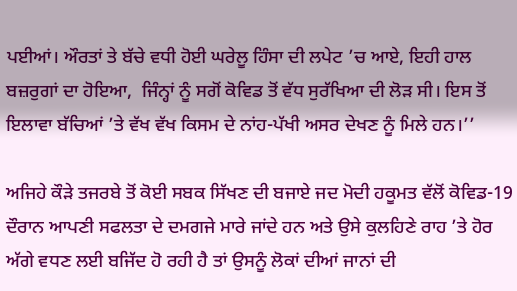ਪਈਆਂ। ਔਰਤਾਂ ਤੇ ਬੱਚੇ ਵਧੀ ਹੋਈ ਘਰੇਲੂ ਹਿੰਸਾ ਦੀ ਲਪੇਟ ’ਚ ਆਏ, ਇਹੀ ਹਾਲ ਬਜ਼ਰੁਗਾਂ ਦਾ ਹੋਇਆ,  ਜਿੰਨ੍ਹਾਂ ਨੂੰ ਸਗੋਂ ਕੋਵਿਡ ਤੋਂ ਵੱਧ ਸੁਰੱਖਿਆ ਦੀ ਲੋੜ ਸੀ। ਇਸ ਤੋਂ ਇਲਾਵਾ ਬੱਚਿਆਂ ’ਤੇ ਵੱਖ ਵੱਖ ਕਿਸਮ ਦੇ ਨਾਂਹ-ਪੱਖੀ ਅਸਰ ਦੇਖਣ ਨੂੰ ਮਿਲੇ ਹਨ।’’

ਅਜਿਹੇ ਕੌੜੇ ਤਜਰਬੇ ਤੋਂ ਕੋਈ ਸਬਕ ਸਿੱਖਣ ਦੀ ਬਜਾਏ ਜਦ ਮੋਦੀ ਹਕੂਮਤ ਵੱਲੋਂ ਕੋਵਿਡ-19 ਦੌਰਾਨ ਆਪਣੀ ਸਫਲਤਾ ਦੇ ਦਮਗਜੇ ਮਾਰੇ ਜਾਂਦੇ ਹਨ ਅਤੇ ਉਸੇ ਕੁਲਹਿਣੇ ਰਾਹ ’ਤੇ ਹੋਰ ਅੱਗੇ ਵਧਣ ਲਈ ਬਜਿੱਦ ਹੋ ਰਹੀ ਹੈ ਤਾਂ ਉਸਨੂੰ ਲੋਕਾਂ ਦੀਆਂ ਜਾਨਾਂ ਦੀ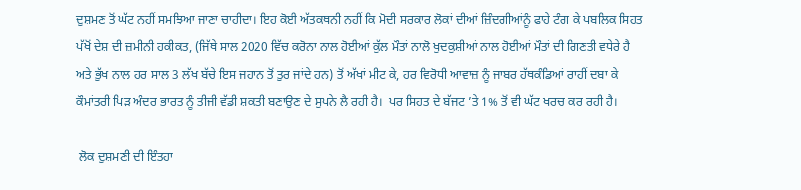ਦੁਸ਼ਮਣ ਤੋਂ ਘੱਟ ਨਹੀਂ ਸਮਝਿਆ ਜਾਣਾ ਚਾਹੀਦਾ। ਇਹ ਕੋਈ ਅੱਤਕਥਨੀ ਨਹੀਂ ਕਿ ਮੋਦੀ ਸਰਕਾਰ ਲੋਕਾਂ ਦੀਆਂ ਜ਼ਿੰਦਗੀਆਂਨੂੰ ਫਾਹੇ ਟੰਗ ਕੇ ਪਬਲਿਕ ਸਿਹਤ ਪੱਖੋਂ ਦੇਸ਼ ਦੀ ਜ਼ਮੀਨੀ ਹਕੀਕਤ, (ਜਿੱਥੇ ਸਾਲ 2020 ਵਿੱਚ ਕਰੋਨਾ ਨਾਲ ਹੋਈਆਂ ਕੁੱਲ ਮੌਤਾਂ ਨਾਲੋ ਖੁਦਕੁਸ਼ੀਆਂ ਨਾਲ ਹੋਈਆਂ ਮੌਤਾਂ ਦੀ ਗਿਣਤੀ ਵਧੇਰੇ ਹੈ ਅਤੇ ਭੁੱਖ ਨਾਲ ਹਰ ਸਾਲ 3 ਲੱਖ ਬੱਚੇ ਇਸ ਜਹਾਨ ਤੋਂ ਤੁਰ ਜਾਂਦੇ ਹਨ) ਤੋਂ ਅੱਖਾਂ ਮੀਟ ਕੇ, ਹਰ ਵਿਰੋਧੀ ਆਵਾਜ਼ ਨੂੰ ਜਾਬਰ ਹੱਥਕੰਡਿਆਂ ਰਾਹੀਂ ਦਬਾ ਕੇ ਕੌਮਾਂਤਰੀ ਪਿੜ ਅੰਦਰ ਭਾਰਤ ਨੂੰ ਤੀਜੀ ਵੱਡੀ ਸ਼ਕਤੀ ਬਣਾਉਣ ਦੇ ਸੁਪਨੇ ਲੈ ਰਹੀ ਹੈ।  ਪਰ ਸਿਹਤ ਦੇ ਬੱਜਟ ’ਤੇ 1% ਤੋਂ ਵੀ ਘੱਟ ਖਰਚ ਕਰ ਰਹੀ ਹੈ।

 ਲੋਕ ਦੁਸ਼ਮਣੀ ਦੀ ਇੰਤਹਾ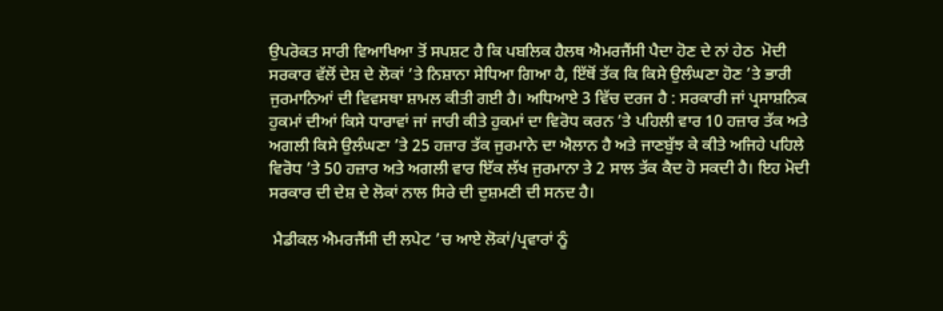ਉਪਰੋਕਤ ਸਾਰੀ ਵਿਆਖਿਆ ਤੋਂ ਸਪਸ਼ਟ ਹੈ ਕਿ ਪਬਲਿਕ ਹੈਲਥ ਐਮਰਜੈਂਸੀ ਪੈਦਾ ਹੋਣ ਦੇ ਨਾਂ ਹੇਠ  ਮੋਦੀ ਸਰਕਾਰ ਵੱਲੋਂ ਦੇਸ਼ ਦੇ ਲੋਕਾਂ ’ਤੇ ਨਿਸ਼ਾਨਾ ਸੇਧਿਆ ਗਿਆ ਹੈ, ਇੱਥੋਂ ਤੱਕ ਕਿ ਕਿਸੇ ਉਲੰਘਣਾ ਹੋਣ ’ਤੇ ਭਾਰੀ ਜੁਰਮਾਨਿਆਂ ਦੀ ਵਿਵਸਥਾ ਸ਼ਾਮਲ ਕੀਤੀ ਗਈ ਹੈ। ਅਧਿਆਏ 3 ਵਿੱਚ ਦਰਜ ਹੈ : ਸਰਕਾਰੀ ਜਾਂ ਪ੍ਰਸਾਸ਼ਨਿਕ ਹੁਕਮਾਂ ਦੀਆਂ ਕਿਸੇ ਧਾਰਾਵਾਂ ਜਾਂ ਜਾਰੀ ਕੀਤੇ ਹੁਕਮਾਂ ਦਾ ਵਿਰੋਧ ਕਰਨ ’ਤੇ ਪਹਿਲੀ ਵਾਰ 10 ਹਜ਼ਾਰ ਤੱਕ ਅਤੇ ਅਗਲੀ ਕਿਸੇ ਉਲੰਘਣਾ ’ਤੇ 25 ਹਜ਼ਾਰ ਤੱਕ ਜੁਰਮਾਨੇ ਦਾ ਐਲਾਨ ਹੈ ਅਤੇ ਜਾਣਬੁੱਝ ਕੇ ਕੀਤੇ ਅਜਿਹੇ ਪਹਿਲੇ ਵਿਰੋਧ ’ਤੇ 50 ਹਜ਼ਾਰ ਅਤੇ ਅਗਲੀ ਵਾਰ ਇੱਕ ਲੱਖ ਜੁਰਮਾਨਾ ਤੇ 2 ਸਾਲ ਤੱਕ ਕੈਦ ਹੋ ਸਕਦੀ ਹੈ। ਇਹ ਮੋਦੀ ਸਰਕਾਰ ਦੀ ਦੇਸ਼ ਦੇ ਲੋਕਾਂ ਨਾਲ ਸਿਰੇ ਦੀ ਦੁਸ਼ਮਣੀ ਦੀ ਸਨਦ ਹੈ।

 ਮੈਡੀਕਲ ਐਮਰਜੈਂਸੀ ਦੀ ਲਪੇਟ ’ਚ ਆਏ ਲੋਕਾਂ/ਪ੍ਰਵਾਰਾਂ ਨੂੰ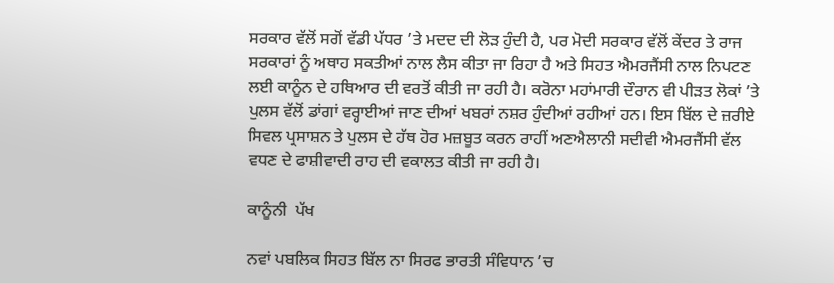ਸਰਕਾਰ ਵੱਲੋਂ ਸਗੋਂ ਵੱਡੀ ਪੱਧਰ ’ਤੇ ਮਦਦ ਦੀ ਲੋੜ ਹੁੰਦੀ ਹੈ, ਪਰ ਮੋਦੀ ਸਰਕਾਰ ਵੱਲੋਂ ਕੇਂਦਰ ਤੇ ਰਾਜ ਸਰਕਾਰਾਂ ਨੂੰ ਅਥਾਹ ਸਕਤੀਆਂ ਨਾਲ ਲੈਸ ਕੀਤਾ ਜਾ ਰਿਹਾ ਹੈ ਅਤੇ ਸਿਹਤ ਐਮਰਜੈਂਸੀ ਨਾਲ ਨਿਪਟਣ ਲਈ ਕਾਨੂੰਨ ਦੇ ਹਥਿਆਰ ਦੀ ਵਰਤੋਂ ਕੀਤੀ ਜਾ ਰਹੀ ਹੈ। ਕਰੋਨਾ ਮਹਾਂਮਾਰੀ ਦੌਰਾਨ ਵੀ ਪੀੜਤ ਲੋਕਾਂ ’ਤੇ ਪੁਲਸ ਵੱਲੋਂ ਡਾਂਗਾਂ ਵਰ੍ਹਾਈਆਂ ਜਾਣ ਦੀਆਂ ਖਬਰਾਂ ਨਸ਼ਰ ਹੁੰਦੀਆਂ ਰਹੀਆਂ ਹਨ। ਇਸ ਬਿੱਲ ਦੇ ਜ਼ਰੀਏ ਸਿਵਲ ਪ੍ਰਸਾਸ਼ਨ ਤੇ ਪੁਲਸ ਦੇ ਹੱਥ ਹੋਰ ਮਜ਼ਬੂਤ ਕਰਨ ਰਾਹੀਂ ਅਣਐਲਾਨੀ ਸਦੀਵੀ ਐਮਰਜੈਂਸੀ ਵੱਲ ਵਧਣ ਦੇ ਫਾਸ਼ੀਵਾਦੀ ਰਾਹ ਦੀ ਵਕਾਲਤ ਕੀਤੀ ਜਾ ਰਹੀ ਹੈ।

ਕਾਨੂੰਨੀ  ਪੱਖ

ਨਵਾਂ ਪਬਲਿਕ ਸਿਹਤ ਬਿੱਲ ਨਾ ਸਿਰਫ ਭਾਰਤੀ ਸੰਵਿਧਾਨ ’ਚ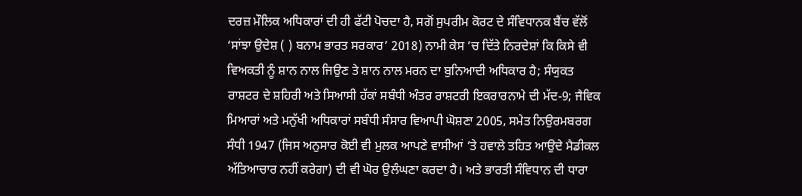ਦਰਜ਼ ਮੌਲਿਕ ਅਧਿਕਾਰਾਂ ਦੀ ਹੀ ਫੱਟੀ ਪੋਚਦਾ ਹੈ, ਸਗੋਂ ਸੁਪਰੀਮ ਕੋਰਟ ਦੇ ਸੰਵਿਧਾਨਕ ਬੈਂਚ ਵੱਲੋਂ ‘ਸਾਂਝਾ ਉਦੇਸ਼ ( ) ਬਨਾਮ ਭਾਰਤ ਸਰਕਾਰ’ 2018) ਨਾਮੀ ਕੇਸ ’ਚ ਦਿੱਤੇ ਨਿਰਦੇਸ਼ਾਂ ਕਿ ਕਿਸੇ ਵੀ ਵਿਅਕਤੀ ਨੂੰ ਸ਼ਾਨ ਨਾਲ ਜਿਉਣ ਤੇ ਸ਼ਾਨ ਨਾਲ ਮਰਨ ਦਾ ਬੁਨਿਆਦੀ ਅਧਿਕਾਰ ਹੈ; ਸੰਯੁਕਤ ਰਾਸ਼ਟਰ ਦੇ ਸ਼ਹਿਰੀ ਅਤੇ ਸਿਆਸੀ ਹੱਕਾਂ ਸਬੰਧੀ ਅੰਤਰ ਰਾਸ਼ਟਰੀ ਇਕਰਾਰਨਾਮੇ ਦੀ ਮੱਦ-9; ਜੈਵਿਕ ਮਿਆਰਾਂ ਅਤੇ ਮਨੁੱਖੀ ਅਧਿਕਾਰਾਂ ਸਬੰਧੀ ਸੰਸਾਰ ਵਿਆਪੀ ਘੋਸ਼ਣਾ 2005, ਸਮੇਤ ਨਿਉਰਮਬਰਗ ਸੰਧੀ 1947 (ਜਿਸ ਅਨੁਸਾਰ ਕੋਈ ਵੀ ਮੁਲਕ ਆਪਣੇ ਵਾਸੀਆਂ ’ਤੇ ਹਵਾਲੇ ਤਹਿਤ ਆਉਦੇ ਮੈਡੀਕਲ ਅੱਤਿਆਚਾਰ ਨਹੀਂ ਕਰੇਗਾ) ਦੀ ਵੀ ਘੋਰ ਉਲੰਘਣਾ ਕਰਦਾ ਹੈ। ਅਤੇ ਭਾਰਤੀ ਸੰਵਿਧਾਨ ਦੀ ਧਾਰਾ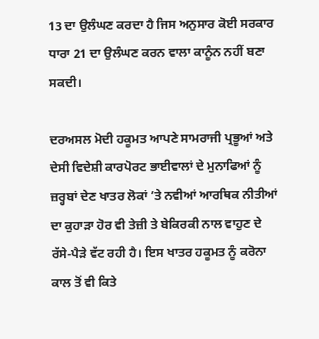13 ਦਾ ਉਲੰਘਣ ਕਰਦਾ ਹੈ ਜਿਸ ਅਨੁਸਾਰ ਕੋਈ ਸਰਕਾਰ ਧਾਰਾ 21 ਦਾ ਉਲੰਘਣ ਕਰਨ ਵਾਲਾ ਕਾਨੂੰਨ ਨਹੀਂ ਬਣਾ ਸਕਦੀ।

ਦਰਅਸਲ ਮੋਦੀ ਹਕੂਮਤ ਆਪਣੇ ਸਾਮਰਾਜੀ ਪ੍ਰਭੂਆਂ ਅਤੇ ਦੇਸੀ ਵਿਦੇਸ਼ੀ ਕਾਰਪੋਰਟ ਭਾਈਵਾਲਾਂ ਦੇ ਮੁਨਾਫਿਆਂ ਨੂੰ ਜ਼ਰ੍ਹਬਾਂ ਦੇਣ ਖਾਤਰ ਲੋਕਾਂ ’ਤੇ ਨਵੀਆਂ ਆਰਥਿਕ ਨੀਤੀਆਂ ਦਾ ਕੁਹਾੜਾ ਹੋਰ ਵੀ ਤੇਜ਼ੀ ਤੇ ਬੇਕਿਰਕੀ ਨਾਲ ਵਾਹੁਣ ਦੇ ਰੱਸੇ-ਪੈੜੇ ਵੱਟ ਰਹੀ ਹੈ। ਇਸ ਖਾਤਰ ਹਕੂਮਤ ਨੂੰ ਕਰੋਨਾ ਕਾਲ ਤੋਂ ਵੀ ਕਿਤੇ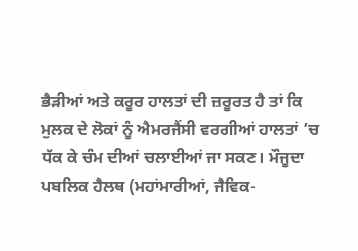ਭੈੜੀਆਂ ਅਤੇ ਕਰੂਰ ਹਾਲਤਾਂ ਦੀ ਜ਼ਰੂਰਤ ਹੈ ਤਾਂ ਕਿ ਮੁਲਕ ਦੇ ਲੋਕਾਂ ਨੂੰ ਐਮਰਜੈਂਸੀ ਵਰਗੀਆਂ ਹਾਲਤਾਂ ’ਚ ਧੱਕ ਕੇ ਚੰਮ ਦੀਆਂ ਚਲਾਈਆਂ ਜਾ ਸਕਣ। ਮੌਜੂਦਾ ਪਬਲਿਕ ਹੈਲਥ (ਮਹਾਂਮਾਰੀਆਂ, ਜੈਵਿਕ-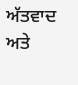ਅੱਤਵਾਦ ਅਤੇ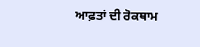ਆਫ਼ਤਾਂ ਦੀ ਰੋਕਥਾਮ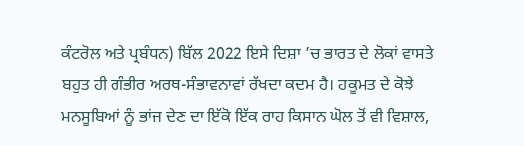ਕੰਟਰੋਲ ਅਤੇ ਪ੍ਰਬੰਧਨ) ਬਿੱਲ 2022 ਇਸੇ ਦਿਸ਼ਾ ’ਚ ਭਾਰਤ ਦੇ ਲੋਕਾਂ ਵਾਸਤੇ ਬਹੁਤ ਹੀ ਗੰਭੀਰ ਅਰਥ-ਸੰਭਾਵਨਾਵਾਂ ਰੱਖਦਾ ਕਦਮ ਹੈ। ਹਕੂਮਤ ਦੇ ਕੋਝੇ ਮਨਸੂਬਿਆਂ ਨੂੰ ਭਾਂਜ ਦੇਣ ਦਾ ਇੱਕੋ ਇੱਕ ਰਾਹ ਕਿਸਾਨ ਘੋਲ ਤੋਂ ਵੀ ਵਿਸ਼ਾਲ,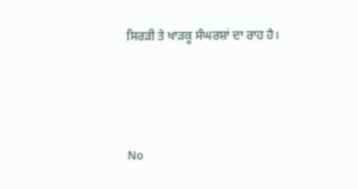ਸਿਰੜੀ ਤੇ ਖਾੜਕੂ ਸੰਘਰਸ਼ਾਂ ਦਾ ਰਾਹ ਹੈ।



No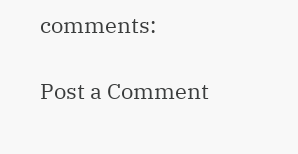comments:

Post a Comment